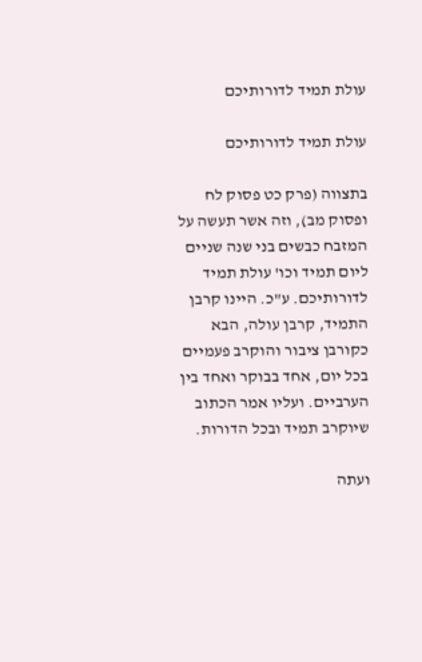עולת תמיד לדורותיכם

עולת תמיד לדורותיכם

בתצווה (פרק כט פסוק לח ופסוק מב), וזה אשר תעשה על המזבח כבשים בני שנה שניים ליום תמיד וכו' עולת תמיד לדורותיכם. ע"כ. היינו קרבן התמיד, קרבן עולה, הבא כקורבן ציבור והוקרב פעמיים בכל יום, אחד בבוקר ואחד בין הערביים. ועליו אמר הכתוב שיוקרב תמיד ובכל הדורות.

ועתה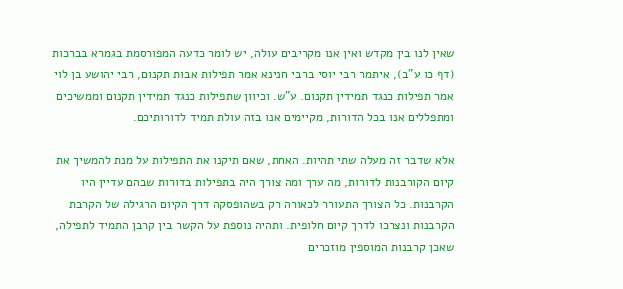שאין לנו בין מקדש ואין אנו מקריבים עולה, יש לומר כדעה המפורסמת בגמרא בברכות (דף כו ע"ב), איתמר רבי יוסי ברבי חנינא אמר תפילות אבות תקנום, רבי יהושע בן לוי אמר תפילות כנגד תמידין תקנום. ע"ש. וכיוון שתפילות כנגד תמידין תקנום וממשיכים ומתפללים אנו בכל הדורות, מקיימים אנו בזה עולת תמיד לדורותיכם.

אלא שדבר זה מעלה שתי תהיות. האחת, שאם תיקנו את התפילות על מנת להמשיך את קיום הקורבנות לדורות, מה ערך ומה צורך היה בתפילות בדורות שבהם עדיין היו הקרבנות. כל הצורך התעורר לכאורה רק בשהופסקה דרך הקיום הרגילה של הקרבת הקרבנות ונצרכו לדרך קיום חלופית. ותהיה נוספת על הקשר בין קרבן התמיד לתפילה, שאכן קרבנות המוספין מוזכרים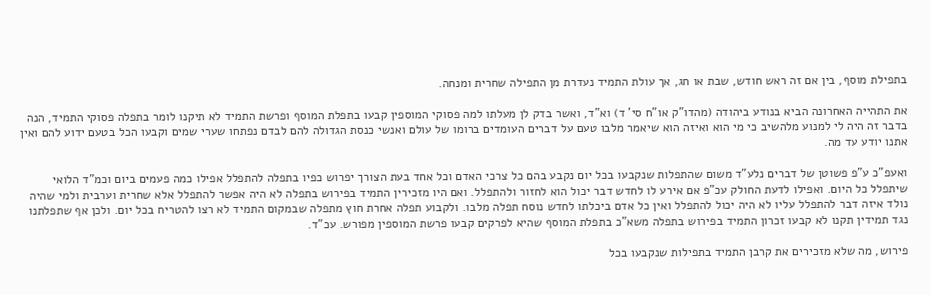בתפילת מוסף, בין אם זה ראש חודש, שבת או חג, אך עולת התמיד נעדרת מן התפילה שחרית ומנחה.

את התהייה האחרונה הביא בנודע ביהודה (מהדו"ק או"ח סי' ד) וא"ד, ואשר בדק לן מעלתו למה פסוקי המוספין קבעו בתפלת המוסף ופרשת התמיד לא תיקנו לומר בתפלה פסוקי התמיד, הנה בדבר זה היה לי למנוע מלהשיב כי מי הוא ואיזה הוא שיאמר מלבו טעם על דברים העומדים ברומו של עולם ואנשי כנסת הגדולה להם לבדם נפתחו שערי שמים וקבעו הכל בטעם ידוע להם ואין אתנו יודע עד מה.

ואעפ"כ ע"פ פשוטן של דברים נלע"ד משום שהתפלות שנקבעו בכל יום נקבע בהם כל צרכי האדם וכל אחד בעת הצורך יפרוש כפיו בתפלה להתפלל אפילו כמה פעמים ביום וכמ"ד הלואי שיתפלל כל היום. ואפילו לדעת החולק עכ"פ אם אירע לו לחדש דבר יכול הוא לחזור ולהתפלל. ואם היו מזכירין התמיד בפירוש בתפלה לא היה אפשר להתפלל אלא שחרית וערבית ולמי שהיה נולד איזה דבר להתפלל עליו לא היה יכול להתפלל ואין כל אדם ביכלתו לחדש נוסח תפלה מלבו. ולקבוע תפלה אחרת חוץ מתפלה שבמקום התמיד לא רצו להטריח בכל יום. ולכן אף שתפלתנו נגד תמידין תקנו לא קבעו זכרון התמיד בפירוש בתפלה משא"כ בתפלת המוסף שהיא לפרקים קבעו פרשת המוספין מפורש. עכ"ד.

פירוש, מה שלא מזכירים את קרבן התמיד בתפילות שנקבעו בכל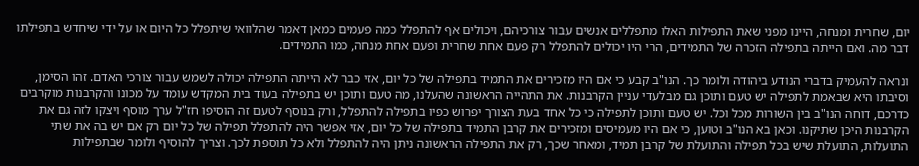יום, שחרית ומנחה, היינו מפני שאת התפילות האלו מתפללים אנשים עבור צורכיהם, ויכולים אף להתפלל כמה פעמים כמאן דאמר שהלוואי שיתפלל כל היום או על ידי שיחדש בתפילתו דבר מה. ואם הייתה בתפילה הזכרה של התמידים, הרי היו יכולים להתפלל רק פעם אחת שחרית ופעם אחת מנחה, כמו התמידים.

ונראה להעמיק בדברי הנודע ביהודה ולומר כך. הנו"ב קבע כי אם היו מזכירים את התמיד בתפילה של כל יום, אזי כבר לא הייתה התפילה יכולה לשמש עבור צורכי האדם. זהו הסימן, וסיבתו היא שבאמת לתפילה יש טעם ותוכן גם מבלעדי עניין הקרבנות. את התהייה הראשונה שהעלנו, מה טעם ותוכן יש בתפילה בעוד בית המקדש עומד על מכונו והקרבנות מוקרבים כדרכם, דוחה הנו"ב בין השורות מכל וכל. יש טעם ותוכן לתפילה כי כל אחד בעת הצורך יפרוש כפיו בתפילה להתפלל, ורק בנוסף לטעם זה הוסיפו חז"ל ערך מוסף ויצקו לזה גם את הקרבנות היכן שתיקנו. וכאן בא הנו"ב וטוען, כי אם היו מעמיסים ומזכירים את קרבן התמיד בתפילה של כל יום, אזי אפשר היה להתפלל תפילה של כל יום רק אם יש בה את שתי התועלות, התועלת שיש בכל תפילה והתועלת של קרבן תמיד, ומאחר שכך, רק את התפילה הראשונה ניתן היה להתפלל ולא כל תוספת לכך. וצריך להוסיף ולומר שבתפילות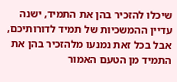שיכלו להזכיר בהן את התמיד, ישנה עדיין ההמשכיות של תמיד לדורותיכם, אבל בכל זאת נמנעו מלהזכיר בהן את התמיד מן הטעם האמור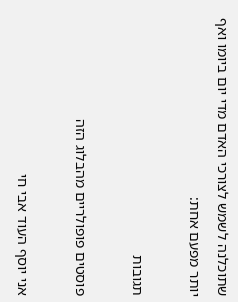שתוכלנה לשמש לצורכי האדם מדי יום ביומו ואף יותר מפעם אחת:

תגובות

פוסטים פופולריים מהבלוג הזה

אני יוסף העוד אבי חי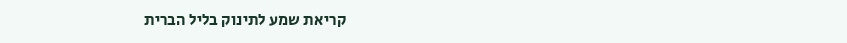קריאת שמע לתינוק בליל הברית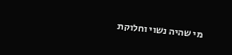מי שהיה נשוי וחלוקת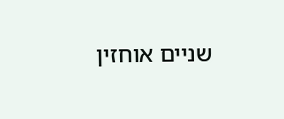שניים אוחזין